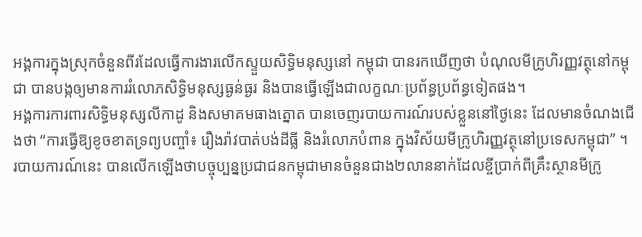អង្គការក្នុងស្រុកចំនួនពីរដែលធ្វើការងារលើកស្ទួយសិទ្ធិមនុស្សនៅ កម្ពុជា បានរកឃើញថា បំណុលមីក្រូហិរញ្ញវត្ថុនៅកម្ពុជា បានបង្កឲ្យមានការរំលោភសិទ្ធិមនុស្សធ្ងន់ធ្ងរ និងបានធ្វើឡើងជាលក្ខណៈប្រព័ន្ធប្រព័ន្ធទៀតផង។
អង្គការការពារសិទ្ធិមនុស្សលីកាដូ និងសមាគមធាងត្នោត បានចេញរបាយការណ៍របស់ខ្លួននៅថ្ងៃនេះ ដែលមានចំណងជើងថា “ការធ្វើឱ្យខូចខាតទ្រព្យបញ្ចាំ៖ រឿងរ៉ាវបាត់បង់ដីធ្លី និងរំលោភបំពាន ក្នុងវិស័យមីក្រូហិរញ្ញវត្ថុនៅប្រទេសកម្ពុជា” ។
របាយការណ៍នេះ បានលើកឡើងថាបច្ចុប្បន្នប្រជាជនកម្ពុជាមានចំនួនជាង២លាននាក់ដែលខ្ចីប្រាក់ពីគ្រឹះស្ថានមីក្រូ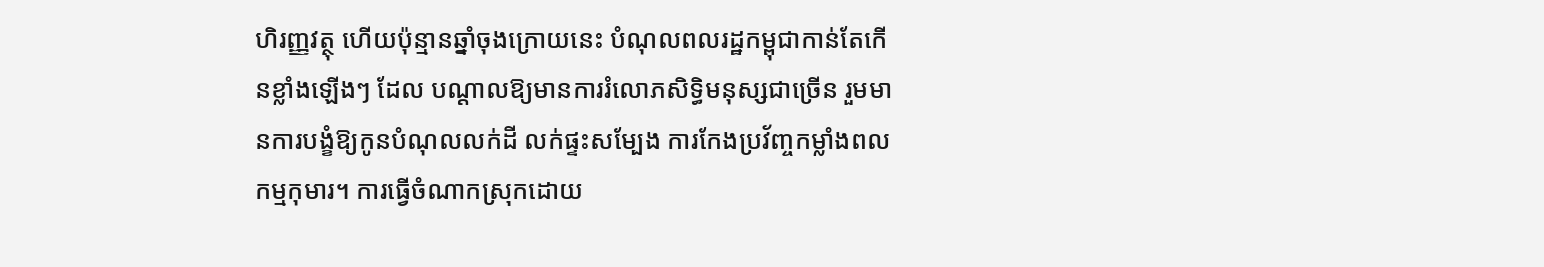ហិរញ្ញវត្ថុ ហើយប៉ុន្មានឆ្នាំចុងក្រោយនេះ បំណុលពលរដ្ឋកម្ពុជាកាន់តែកើនខ្លាំងឡើងៗ ដែល បណ្តាលឱ្យមានការរំលោភសិទ្ធិមនុស្សជាច្រើន រួមមានការបង្ខំឱ្យកូនបំណុលលក់ដី លក់ផ្ទះសម្បែង ការកែងប្រវ័ញ្ចកម្លាំងពលកម្មកុមារ។ ការធ្វើចំណាកស្រុកដោយ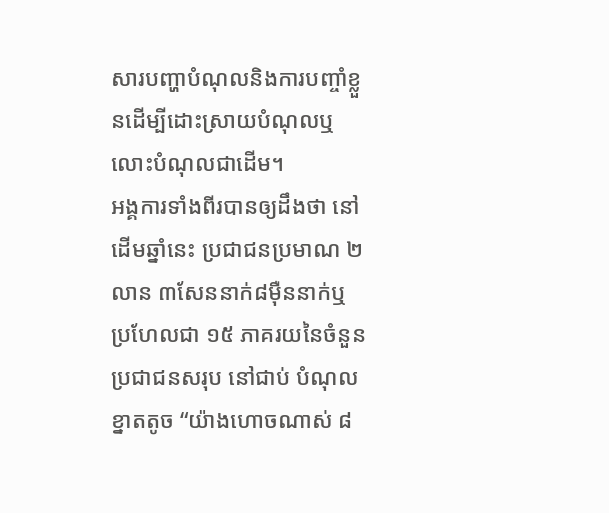សារបញ្ហាបំណុលនិងការបញ្ចាំខ្លួនដើម្បីដោះស្រាយបំណុលឬ លោះបំណុលជាដើម។
អង្គការទាំងពីរបានឲ្យដឹងថា នៅដើមឆ្នាំនេះ ប្រជាជនប្រមាណ ២លាន ៣សែននាក់៨ម៉ឺននាក់ឬ ប្រហែលជា ១៥ ភាគរយនៃចំនួន ប្រជាជនសរុប នៅជាប់ បំណុលខ្នាតតូច “យ៉ាងហោចណាស់ ៨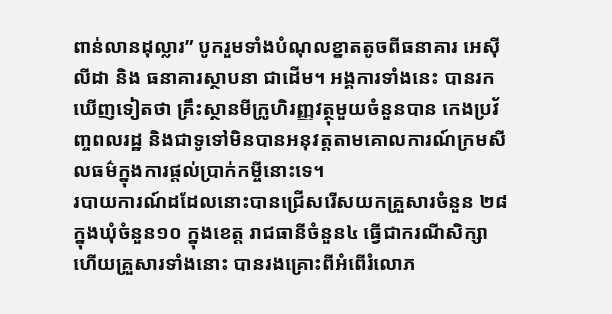ពាន់លានដុល្លារ” បូករួមទាំងបំណុលខ្នាតតូចពីធនាគារ អេស៊ីលីដា និង ធនាគារស្ថាបនា ជាដើម។ អង្គការទាំងនេះ បានរកឃើញទៀតថា គ្រឹះស្ថានមីក្រូហិរញ្ញវត្ថុមួយចំនួនបាន កេងប្រវ័ញ្ចពលរដ្ឋ និងជាទូទៅមិនបានអនុវត្តតាមគោលការណ៍ក្រមសីលធម៌ក្នុងការផ្តល់ប្រាក់កម្ចីនោះទេ។
របាយការណ៍ដដែលនោះបានជ្រើសរើសយកគ្រួសារចំនួន ២៨ ក្នុងឃុំចំនួន១០ ក្នុងខេត្ត រាជធានីចំនួន៤ ធ្វើជាករណីសិក្សា ហើយគ្រួសារទាំងនោះ បានរងគ្រោះពីអំពើរំលោភ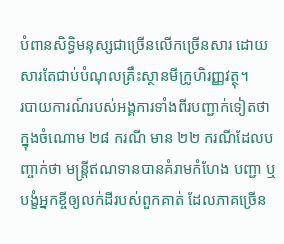បំពានសិទ្ធិមនុស្សជាច្រើនលើកច្រើនសារ ដោយសារតែជាប់បំណុលគ្រឹះស្ថានមីក្រូហិរញ្ញវត្ថុ។
របាយការណ៍របស់អង្គការទាំងពីរបញ្ជាក់ទៀតថា ក្នុងចំណោម ២៨ ករណី មាន ២២ ករណីដែលបញ្ចាក់ថា មន្ត្រីឥណទានបានគំរាមកំហែង បញ្ជា ឬបង្ខំអ្នកខ្ចីឲ្យលក់ដីរបស់ពួកគាត់ ដែលភាគច្រើន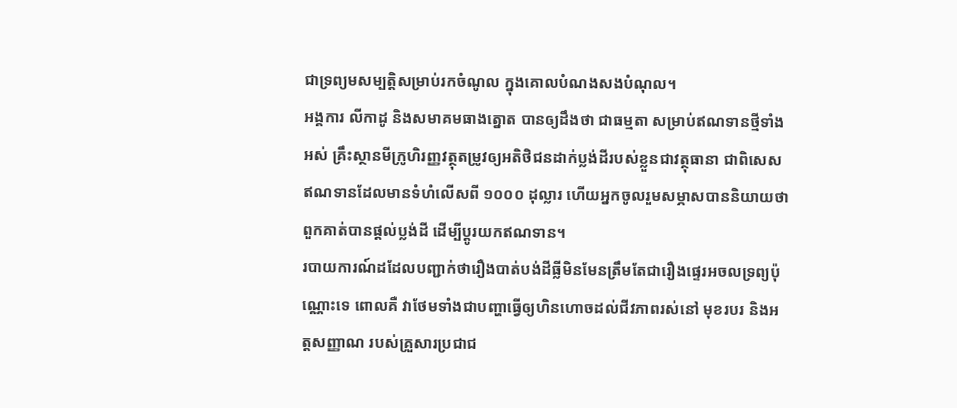ជាទ្រព្យមសម្បត្តិសម្រាប់រកចំណូល ក្នុងគោលបំណងសងបំណុល។
អង្គការ លីកាដូ និងសមាគមធាងត្នោត បានឲ្យដឹងថា ជាធម្មតា សម្រាប់ឥណទានថ្មីទាំងអស់ គ្រឹះស្ថានមីក្រូហិរញ្ញវត្ថុតម្រូវឲ្យអតិថិជនដាក់ប្លង់ដីរបស់ខ្លួនជាវត្ថុធានា ជាពិសេស ឥណទានដែលមានទំហំលើសពី ១០០០ ដុល្លារ ហើយអ្នកចូលរួមសម្ភាសបាននិយាយថា ពួកគាត់បានផ្តល់ប្លង់ដី ដើម្បីប្តូរយកឥណទាន។
របាយការណ៍ដដែលបញ្ជាក់ថារឿងបាត់បង់ដីធ្លីមិនមែនត្រឹមតែជារឿងផ្ទេរអចលទ្រព្យប៉ុណ្ណោះទេ ពោលគឺ វាថែមទាំងជាបញ្ហាធ្វើឲ្យហិនហោចដល់ជីវភាពរស់នៅ មុខរបរ និងអត្តសញ្ញាណ របស់គ្រួសារប្រជាជ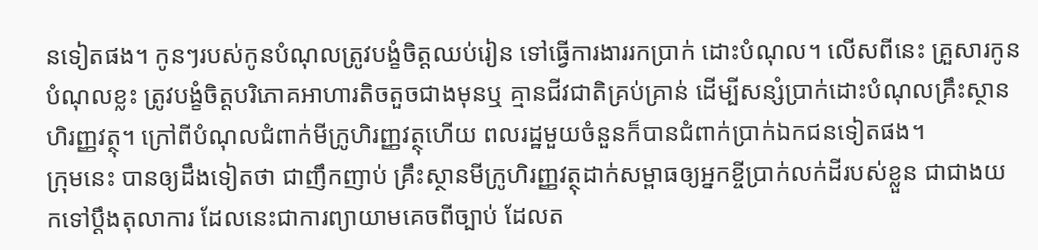នទៀតផង។ កូនៗរបស់កូនបំណុលត្រូវបង្ខំចិត្តឈប់រៀន ទៅធ្វើការងាររកប្រាក់ ដោះបំណុល។ លើសពីនេះ គ្រួសារកូនបំណុលខ្លះ ត្រូវបង្ខំចិត្តបរិភោគអាហារតិចតួចជាងមុនឬ គ្មានជីវជាតិគ្រប់គ្រាន់ ដើម្បីសន្សំប្រាក់ដោះបំណុលគ្រឹះស្ថានហិរញ្ញវត្ថុ។ ក្រៅពីបំណុលជំពាក់មីក្រូហិរញ្ញវត្ថុហើយ ពលរដ្ឋមួយចំនួនក៏បានជំពាក់ប្រាក់ឯកជនទៀតផង។
ក្រុមនេះ បានឲ្យដឹងទៀតថា ជាញឹកញាប់ គ្រឹះស្ថានមីក្រូហិរញ្ញវត្ថុដាក់សម្ពាធឲ្យអ្នកខ្ចីប្រាក់លក់ដីរបស់ខ្លួន ជាជាងយកទៅប្តឹងតុលាការ ដែលនេះជាការព្យាយាមគេចពីច្បាប់ ដែលត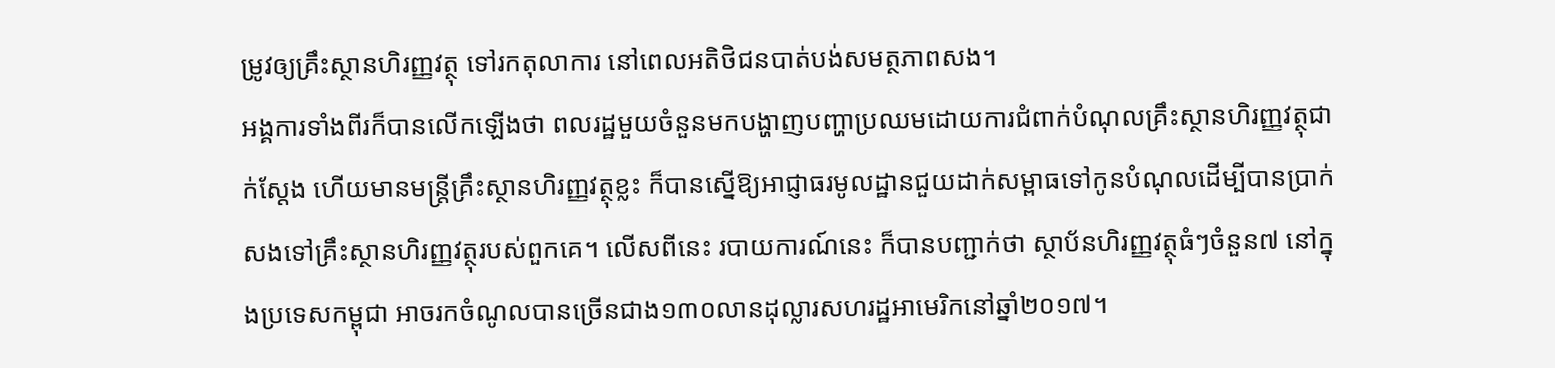ម្រូវឲ្យគ្រឹះស្ថានហិរញ្ញវត្ថុ ទៅរកតុលាការ នៅពេលអតិថិជនបាត់បង់សមត្ថភាពសង។
អង្គការទាំងពីរក៏បានលើកឡើងថា ពលរដ្ឋមួយចំនួនមកបង្ហាញបញ្ហាប្រឈមដោយការជំពាក់បំណុលគ្រឹះស្ថានហិរញ្ញវត្ថុជាក់ស្តែង ហើយមានមន្ត្រីគ្រឹះស្ថានហិរញ្ញវត្ថុខ្លះ ក៏បានស្នើឱ្យអាជ្ញាធរមូលដ្ឋានជួយដាក់សម្ពាធទៅកូនបំណុលដើម្បីបានប្រាក់សងទៅគ្រឹះស្ថានហិរញ្ញវត្ថុរបស់ពួកគេ។ លើសពីនេះ របាយការណ៍នេះ ក៏បានបញ្ជាក់ថា ស្ថាប័នហិរញ្ញវត្ថុធំៗចំនួន៧ នៅក្នុងប្រទេសកម្ពុជា អាចរកចំណូលបានច្រើនជាង១៣០លានដុល្លារសហរដ្ឋអាមេរិកនៅឆ្នាំ២០១៧។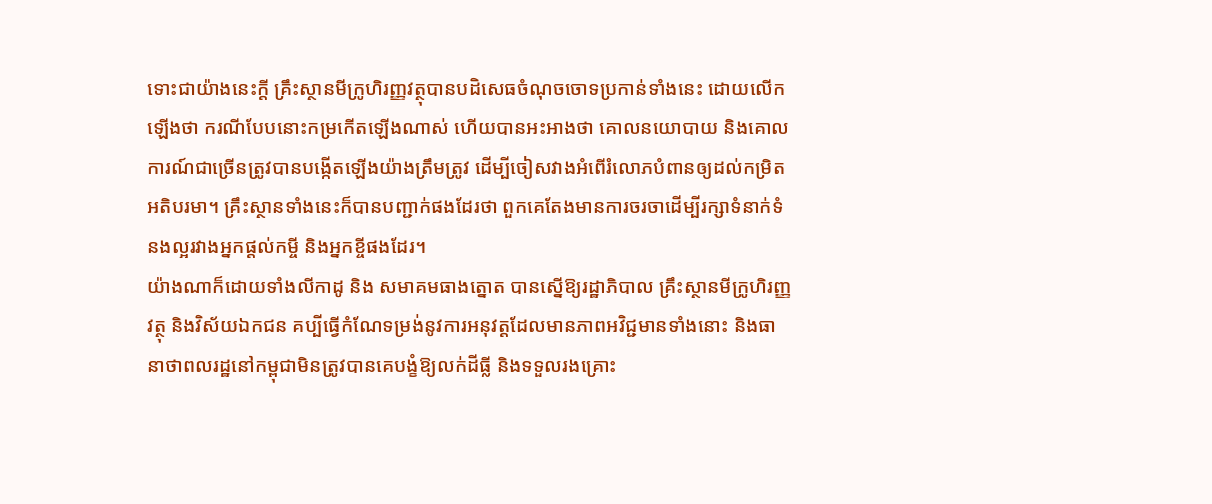ទោះជាយ៉ាងនេះក្តី គ្រឹះស្ថានមីក្រូហិរញ្ញវត្ថុបានបដិសេធចំណុចចោទប្រកាន់ទាំងនេះ ដោយលើកឡើងថា ករណីបែបនោះកម្រកើតឡើងណាស់ ហើយបានអះអាងថា គោលនយោបាយ និងគោលការណ៍ជាច្រើនត្រូវបានបង្កើតឡើងយ៉ាងត្រឹមត្រូវ ដើម្បីចៀសវាងអំពើរំលោភបំពានឲ្យដល់កម្រិតអតិបរមា។ គ្រឹះស្ថានទាំងនេះក៏បានបញ្ជាក់ផងដែរថា ពួកគេតែងមានការចរចាដើម្បីរក្សាទំនាក់ទំនងល្អរវាងអ្នកផ្តល់កម្ចី និងអ្នកខ្ចីផងដែរ។
យ៉ាងណាក៏ដោយទាំងលីកាដូ និង សមាគមធាងត្នោត បានស្នើឱ្យរដ្ឋាភិបាល គ្រឹះស្ថានមីក្រូហិរញ្ញវត្ថុ និងវិស័យឯកជន គប្បីធ្វើកំណែទម្រង់នូវការអនុវត្តដែលមានភាពអវិជ្ជមានទាំងនោះ និងធានាថាពលរដ្ឋនៅកម្ពុជាមិនត្រូវបានគេបង្ខំឱ្យលក់ដីធ្លី និងទទួលរងគ្រោះ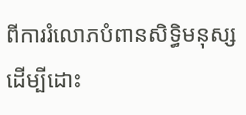ពីការរំលោភបំពានសិទ្ធិមនុស្ស ដើម្បីដោះ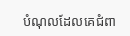បំណុលដែលគេជំពា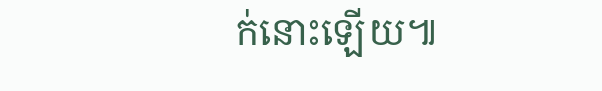ក់នោះឡើយ៕